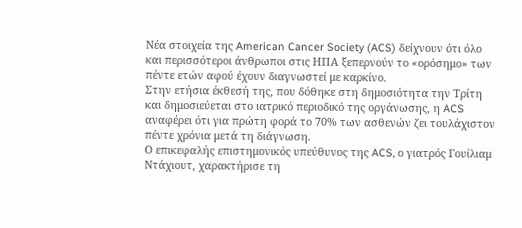Νέα στοιχεία της American Cancer Society (ACS) δείχνουν ότι όλο και περισσότεροι άνθρωποι στις ΗΠΑ ξεπερνούν το «ορόσημο» των πέντε ετών αφού έχουν διαγνωστεί με καρκίνο.
Στην ετήσια έκθεσή της, που δόθηκε στη δημοσιότητα την Τρίτη και δημοσιεύεται στο ιατρικό περιοδικό της οργάνωσης, η ACS αναφέρει ότι για πρώτη φορά το 70% των ασθενών ζει τουλάχιστον πέντε χρόνια μετά τη διάγνωση.
Ο επικεφαλής επιστημονικός υπεύθυνος της ACS, ο γιατρός Γουίλιαμ Ντάχιουτ, χαρακτήρισε τη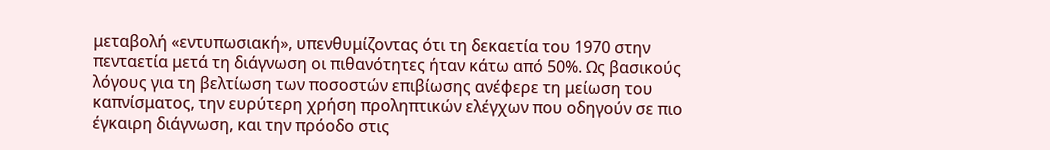μεταβολή «εντυπωσιακή», υπενθυμίζοντας ότι τη δεκαετία του 1970 στην πενταετία μετά τη διάγνωση οι πιθανότητες ήταν κάτω από 50%. Ως βασικούς λόγους για τη βελτίωση των ποσοστών επιβίωσης ανέφερε τη μείωση του καπνίσματος, την ευρύτερη χρήση προληπτικών ελέγχων που οδηγούν σε πιο έγκαιρη διάγνωση, και την πρόοδο στις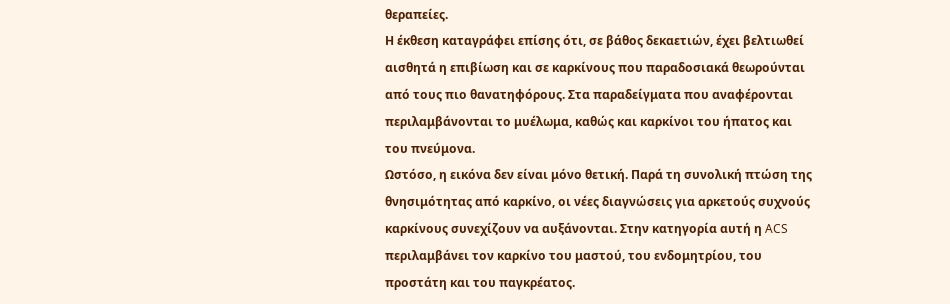θεραπείες.
Η έκθεση καταγράφει επίσης ότι, σε βάθος δεκαετιών, έχει βελτιωθεί αισθητά η επιβίωση και σε καρκίνους που παραδοσιακά θεωρούνται από τους πιο θανατηφόρους. Στα παραδείγματα που αναφέρονται περιλαμβάνονται το μυέλωμα, καθώς και καρκίνοι του ήπατος και του πνεύμονα.
Ωστόσο, η εικόνα δεν είναι μόνο θετική. Παρά τη συνολική πτώση της θνησιμότητας από καρκίνο, οι νέες διαγνώσεις για αρκετούς συχνούς καρκίνους συνεχίζουν να αυξάνονται. Στην κατηγορία αυτή η ACS περιλαμβάνει τον καρκίνο του μαστού, του ενδομητρίου, του προστάτη και του παγκρέατος.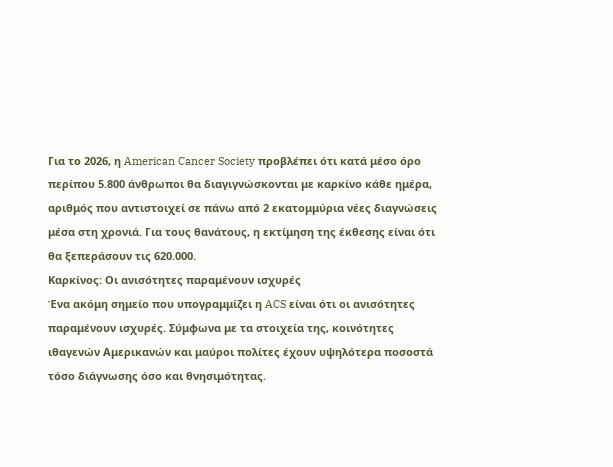Για το 2026, η American Cancer Society προβλέπει ότι κατά μέσο όρο περίπου 5.800 άνθρωποι θα διαγιγνώσκονται με καρκίνο κάθε ημέρα, αριθμός που αντιστοιχεί σε πάνω από 2 εκατομμύρια νέες διαγνώσεις μέσα στη χρονιά. Για τους θανάτους, η εκτίμηση της έκθεσης είναι ότι θα ξεπεράσουν τις 620.000.
Καρκίνος: Οι ανισότητες παραμένουν ισχυρές
Ένα ακόμη σημείο που υπογραμμίζει η ACS είναι ότι οι ανισότητες παραμένουν ισχυρές. Σύμφωνα με τα στοιχεία της, κοινότητες ιθαγενών Αμερικανών και μαύροι πολίτες έχουν υψηλότερα ποσοστά τόσο διάγνωσης όσο και θνησιμότητας.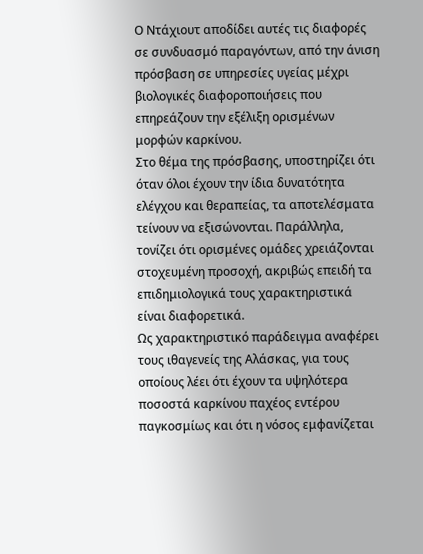Ο Ντάχιουτ αποδίδει αυτές τις διαφορές σε συνδυασμό παραγόντων, από την άνιση πρόσβαση σε υπηρεσίες υγείας μέχρι βιολογικές διαφοροποιήσεις που επηρεάζουν την εξέλιξη ορισμένων μορφών καρκίνου.
Στο θέμα της πρόσβασης, υποστηρίζει ότι όταν όλοι έχουν την ίδια δυνατότητα ελέγχου και θεραπείας, τα αποτελέσματα τείνουν να εξισώνονται. Παράλληλα, τονίζει ότι ορισμένες ομάδες χρειάζονται στοχευμένη προσοχή, ακριβώς επειδή τα επιδημιολογικά τους χαρακτηριστικά είναι διαφορετικά.
Ως χαρακτηριστικό παράδειγμα αναφέρει τους ιθαγενείς της Αλάσκας, για τους οποίους λέει ότι έχουν τα υψηλότερα ποσοστά καρκίνου παχέος εντέρου παγκοσμίως και ότι η νόσος εμφανίζεται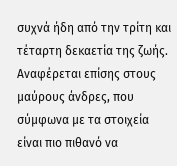συχνά ήδη από την τρίτη και τέταρτη δεκαετία της ζωής. Αναφέρεται επίσης στους μαύρους άνδρες, που σύμφωνα με τα στοιχεία είναι πιο πιθανό να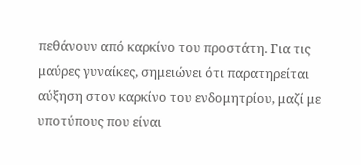πεθάνουν από καρκίνο του προστάτη. Για τις μαύρες γυναίκες, σημειώνει ότι παρατηρείται αύξηση στον καρκίνο του ενδομητρίου, μαζί με υποτύπους που είναι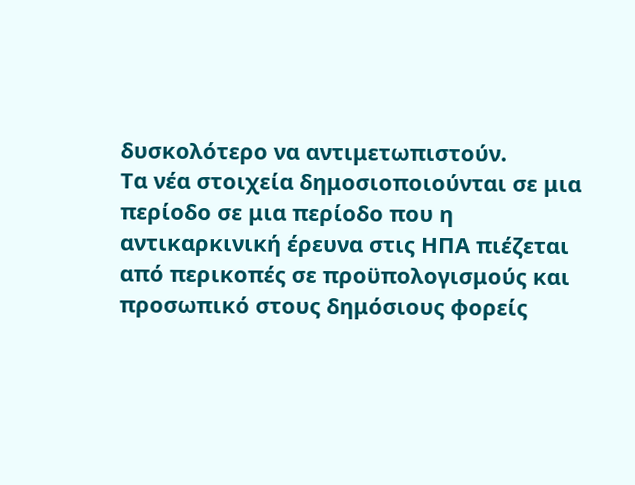δυσκολότερο να αντιμετωπιστούν.
Τα νέα στοιχεία δημοσιοποιούνται σε μια περίοδο σε μια περίοδο που η αντικαρκινική έρευνα στις ΗΠΑ πιέζεται από περικοπές σε προϋπολογισμούς και προσωπικό στους δημόσιους φορείς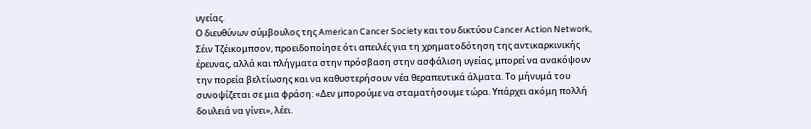υγείας.
Ο διευθύνων σύμβουλος της American Cancer Society και του δικτύου Cancer Action Network, Σέιν Τζέικομπσον, προειδοποίησε ότι απειλές για τη χρηματοδότηση της αντικαρκινικής έρευνας, αλλά και πλήγματα στην πρόσβαση στην ασφάλιση υγείας, μπορεί να ανακόψουν την πορεία βελτίωσης και να καθυστερήσουν νέα θεραπευτικά άλματα. Το μήνυμά του συνοψίζεται σε μια φράση: «Δεν μπορούμε να σταματήσουμε τώρα. Υπάρχει ακόμη πολλή δουλειά να γίνει», λέει.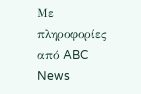Με πληροφορίες από ABC News